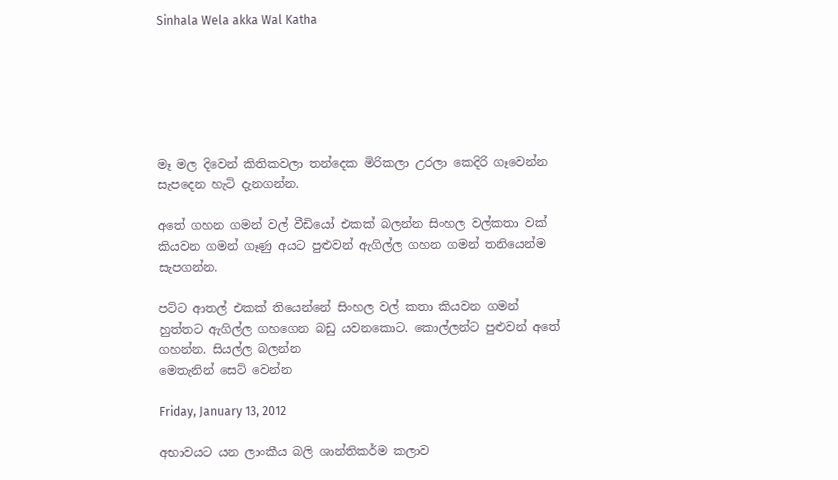Sinhala Wela akka Wal Katha






මෑ මල දිවෙන් කිතිකවලා තන්දෙක මිරිකලා උරලා කෙදිරි ගෑවෙන්න සැපදෙන හැටි දැනගන්න.

අතේ ගහන ගමන් වල් වීඩියෝ එකක් බලන්න සිංහල වල්කතා වක් කියවන ගමන් ගෑණු අයට පුළුවන් ඇගිල්ල ගහන ගමන් තනියෙන්ම සැපගන්න.

පට්ට ආතල් එකක් තියෙන්නේ සිංහල වල් කතා කියවන ගමන් හුත්තට ඇගිල්ල ගහගෙන බඩු යවනකොට. කොල්ලන්ට පුළුවන් අතේ ගහන්න. සියල්ල බලන්න
මෙතැනින් සෙට් වෙන්න

Friday, January 13, 2012

අභාවයට යන ලාංකීය බලි ශාන්තිකර්ම කලාව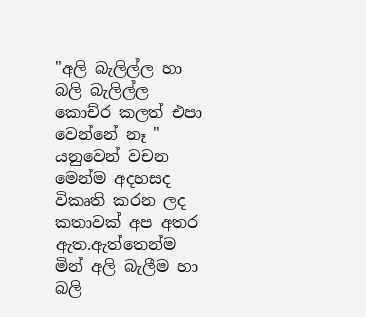"අලි බැලිල්ල හා  බලි බැලිල්ල කොච්ර කලත් එපා වෙන්නේ නෑ "  යනුවෙන් වචන මෙන්ම අදහසද විකෘති කරන ලද කතාවක් අප අතර ඇත.ඇත්තෙන්ම මින් අලි බැලීම හා බලි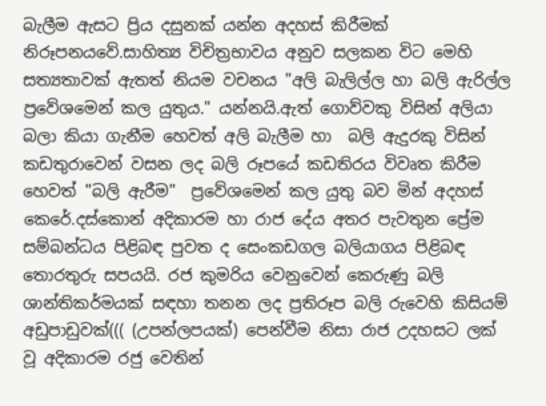බැලීම ඇසට ප්‍රිය දසුනක් යන්න අදහස් කිරීමක් නිරූපනයවේ.සාහිත්‍ය විචිත්‍රභාවය අනුව සලකන විට මෙහි සත්‍යතාවක් ඇතත් නියම වචනය "අලි බැලිල්ල හා බලි ඇරිල්ල ප්‍රවේශමෙන් කල යුතුය." යන්නයි.ඇත් ගොව්වකු විසින් අලියා බලා කියා ගැනීම හෙවත් අලි බැලීම හා  බලි ඇදුරකු විසින් කඩතුරාවෙන් වසන ලද බලි රූපයේ කඩතිරය විවෘත කිරීම හෙවත් "බලි ඇරීම"  ප්‍රවේශමෙන් කල යුතු බව මින් අදහස් කෙරේ.දස්‌කොන් අදිකාරම හා රාජ දේය අතර පැවතුන ප්‍රේම සම්බන්ධය පිළිබඳ පුවත ද සෙංකඩගල බලියාගය පිළිබඳ තොරතුරු සපයයි. රජ කුමරිය වෙනුවෙන් කෙරුණු බලි ශාන්තිකර්මයක්‌ සඳහා තනන ලද ප්‍රතිරූප බලි රුවෙහි කිසියම් අඩුපාඩුවක්‌((( (උපන්ලපයක්) පෙන්වීම නිසා රාජ උදහසට ලක්‌ වූ අදිකාරම රජු වෙතින්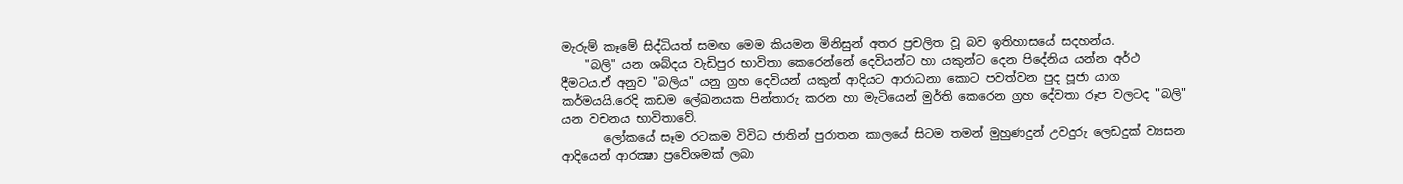මැරුම් කෑමේ සිද්ධියත් සමඟ මෙම කියමන මිනිසුන් අතර ප්‍රචලිත වූ බව ඉතිහාසයේ සදහන්ය.
    "බලි" යන ශබ්දය වැඩිපුර භාවිතා කෙරෙන්නේ දෙවියන්ට හා යකුන්ට දෙන පිදේනිය යන්න අර්ථ දීමටය.ඒ අනුව "බලිය" යනු ග්‍රහ දෙවියන් යකුන් ආදියට ආරාධනා කොට පවත්වන පුද පූජා යාග කර්මයයි.රෙදි කඩම ලේඛනයක පින්තාරු කරන හා මැටියෙන් මුර්ති කෙරෙන ග්‍රහ දේවතා රූප වලටද "බලි" යන වචනය භාවිතාවේ.
       ලෝකයේ සෑම රටකම විවිධ ජාතින් පුරාතන කාලයේ සිටම තමන් මුහුණදුන් උවදුරු ලෙඩදුක් ව්‍යසන ආදියෙන් ආරක්‍ෂා ප්‍රවේශමක් ලබා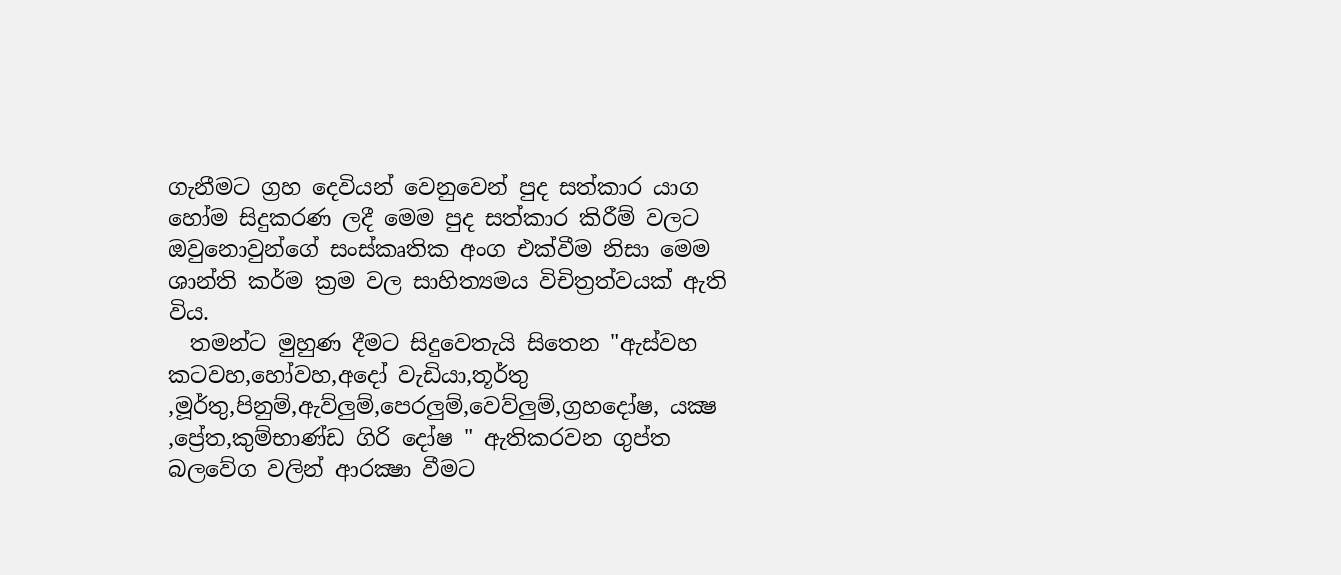ගැනීමට ග්‍රහ දෙවියන් වෙනුවෙන් පුද සත්කාර යාග හෝම සිදුකරණ ලදී මෙම පුද සත්කාර කිරීම් වලට ඔවුනොවුන්ගේ සංස්කෘතික අංග එක්වීම නිසා මෙම ශාන්ති කර්ම ක්‍රම වල සාහිත්‍යමය විචිත්‍රත්වයක් ඇති විය.
  තමන්ට මුහුණ දීමට සිදුවෙතැයි සිතෙන "ඇස්වහ කටවහ,හෝවහ,අදෝ වැඩියා,තූර්තු ,මූර්තු,පිනුම්,ඇව්ලුම්,පෙරලුම්,වෙව්ලුම්,ග්‍රහදෝෂ, යක්‍ෂ ,ප්‍රේත,කුම්භාණ්ඩ ගිරි දෝෂ " ඇතිකරවන ගුප්ත බලවේග වලින් ආරක්‍ෂා වීමට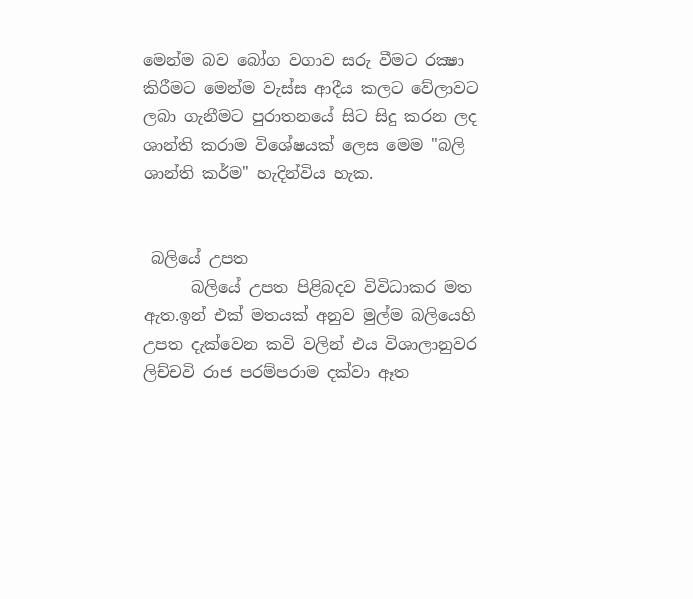මෙන්ම බව බෝග වගාව සරු වීමට රක්‍ෂා කිරීමට මෙන්ම වැස්ස ආදීය කලට වේලාවට ලබා ගැනීමට පුරාතනයේ සිට සිදු කරන ලද ශාන්ති කරාම විශේෂයක් ලෙස මෙම "බලි ශාන්ති කර්ම" හැදින්විය හැක.


 බලියේ උපත
      බලියේ උපත පිළිබදව විවිධාකර මත ඇත.ඉන් එක් මතයක් අනුව මුල්ම බලියෙහි උපත දැක්‌වෙන කවි වලින් එය විශාලානුවර ලිච්චවි රාජ පරම්පරාම දක්‌වා ඈත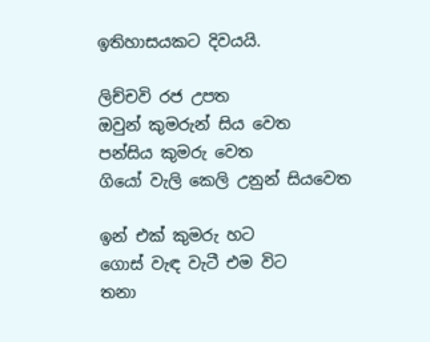ඉතිහාසයකට දිවයයි.

ලිච්චවි රජ උපත
ඔවුන් කුමරුන් සිය වෙත
පන්සිය කුමරු වෙත
ගියෝ වැලි කෙලි උනුන් සියවෙත

ඉන් එක්‌ කුමරු හට
ගොස්‌ වැඳ වැටී එම විට
තනා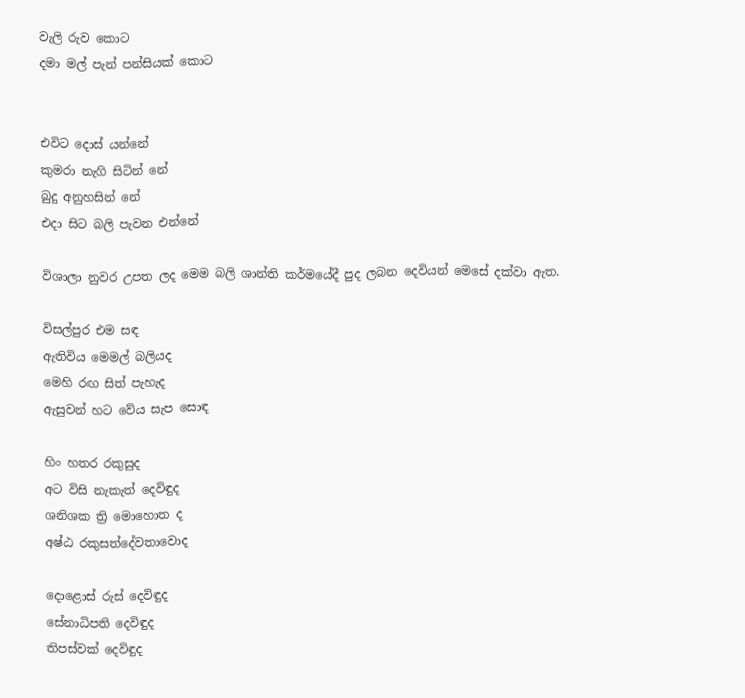වැලි රුව කොට
දමා මල් පැන් පන්සියක්‌ කොට


එවිට දොස්‌ යන්නේ
කුමරා නැගි සිටින් නේ
බුදු අනුහසින් නේ
එදා සිට බලි පැවන එන්නේ

විශාලා නුවර උපත ලද මෙම බලි ශාන්ති කර්මයේදී පුද ලබන දෙවියන් මෙසේ දක්‌වා ඇත.

විසල්පුර එම සඳ
ඇතිවිය මෙමල් බලියද
මෙහි රඟ සිත් පැහැද
ඇසුවන් හට වේය සැප සොඳ

හිං හතර රකුසුද
අට විසි නැකැත් දෙවිඳුද
ශනිශක ත්‍රි මොහොත ද
අෂ්ඨ රකුසත්දේවතාවොද

දොළොස්‌ රුස්‌ දෙවිඳුද
සේනාධිපති දෙවිඳුද
තිපස්‌වක්‌ දෙවිඳුද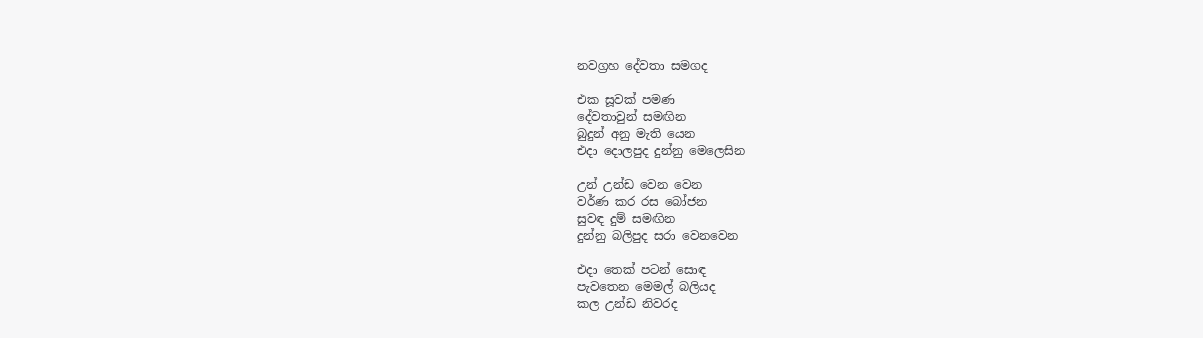නවග්‍රහ දේවතා සමගද

එක සූවක්‌ පමණ
දේවතාවුන් සමඟින
බුදුන් අනු මැති යෙන
එදා දොලපුද දුන්නු මෙලෙසින

උන් උන්ඩ වෙන වෙන
වර්ණ කර රස බෝජන
සුවඳ දුම් සමඟින
දුන්නු බලිපුද සරා වෙනවෙන

එදා තෙක්‌ පටන් සොඳ
පැවතෙන මෙමල් බලියද
කල උන්ඩ නිවරද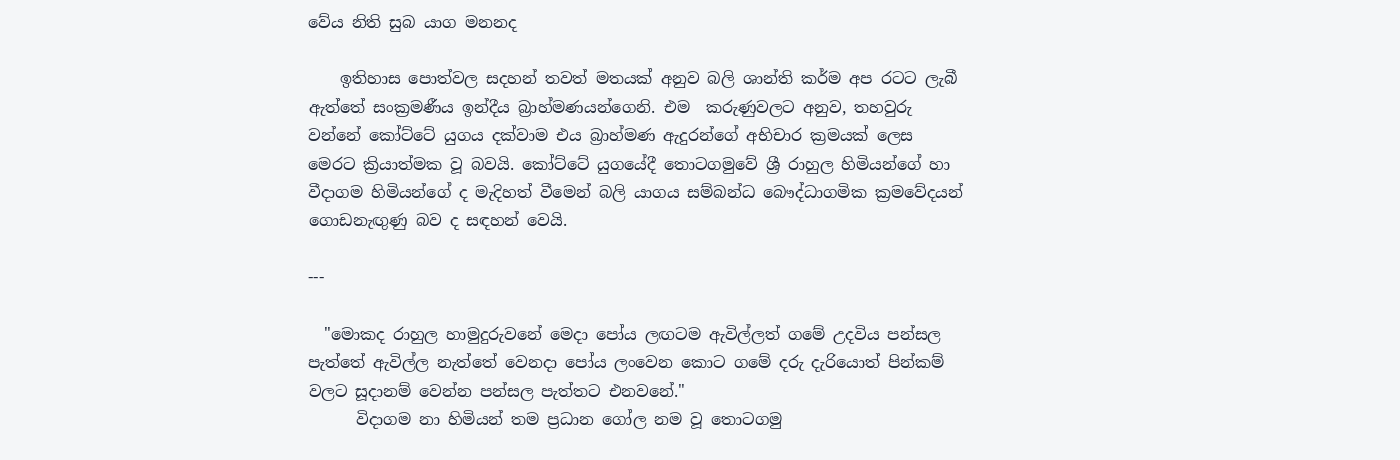වේය නිති සුබ යාග මනනද

    ඉතිහාස පොත්වල සදහන් තවත් මතයක් අනුව බලි ශාන්ති කර්ම අප රටට ලැබී ඇත්තේ සංක්‍රමණීය ඉන්දීය බ්‍රාහ්මණයන්ගෙනි. එම  කරුණුවලට අනුව, තහවුරු වන්නේ කෝට්‌ටේ යුගය දක්‌වාම එය බ්‍රාහ්මණ ඇදුරන්ගේ අභිචාර ක්‍රමයක්‌ ලෙස මෙරට ක්‍රියාත්මක වූ බවයි. කෝට්‌ටේ යුගයේදී තොටගමුවේ ශ්‍රී රාහුල හිමියන්ගේ හා වීදාගම හිමියන්ගේ ද මැදිහත් වීමෙන් බලි යාගය සම්බන්ධ බෞද්ධාගමික ක්‍රමවේදයන් ගොඩනැඟුණු බව ද සඳහන් වෙයි.

---

  "මොකද රාහුල හාමුදුරුවනේ මෙදා පෝය ලඟටම ඇවිල්ලත් ගමේ උදවිය පන්සල පැත්තේ ඇවිල්ල නැත්තේ වෙනදා පෝය ලංවෙන කොට ගමේ දරු දැරියොත් පින්කම් වලට සූදානම් වෙන්න පන්සල පැත්තට එනවනේ."
      විදාගම නා හිමියන් තම ප්‍රධාන ගෝල නම වූ තොටගමු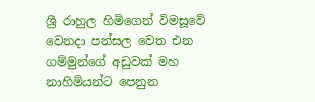ශ්‍රී රාහුල හිමිගෙන් විමසූවේ වෙනදා පන්සල වෙත එන ගම්මුන්ගේ අඩුවක් මහ නාහිමියන්ට පෙනුන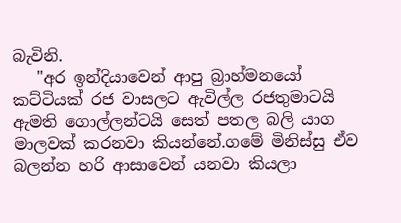බැවිනි.
   "අර ඉන්දියාවෙන් ආපු බ්‍රාහ්මනයෝ කට්ටියක් රජ වාසලට ඇවිල්ල රජතුමාටයි ඇමති ගොල්ලන්ටයි සෙත් පතල බලි යාග මාලවක් කරනවා කියන්නේ.ගමේ මිනිස්සු ඒව බලන්න හරි ආසාවෙන් යනවා කියලා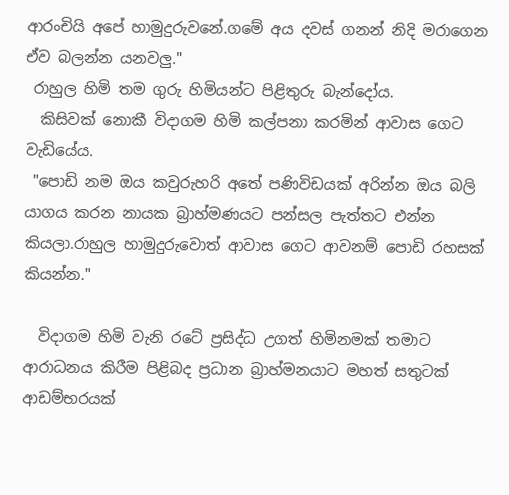ආරංචියි අපේ හාමුදුරුවනේ.ගමේ අය දවස් ගනන් නිදි මරාගෙන ඒව බලන්න යනවලු."
 රාහුල හිමි තම ගුරු හිමියන්ට පිළිතුරු බැන්දෝය.
  කිසිවක් නොකී විදාගම හිමි කල්පනා කරමින් ආවාස ගෙට වැඩියේය.
 "පොඩි නම ඔය කවුරුහරි අතේ පණිවිඩයක් අරින්න ඔය බලි යාගය කරන නායක බ්‍රාහ්මණයට පන්සල පැත්තට එන්න කියලා.රාහුල හාමුදුරුවොත් ආවාස ගෙට ආවනම් පොඩි රහසක් කියන්න."

  විදාගම හිමි වැනි රටේ ප්‍රසිද්ධ උගත් හිමිනමක් තමාට ආරාධනය කිරීම පිළිබද ප්‍රධාන බ්‍රාහ්මනයාට මහත් සතුටක් ආඩම්භරයක්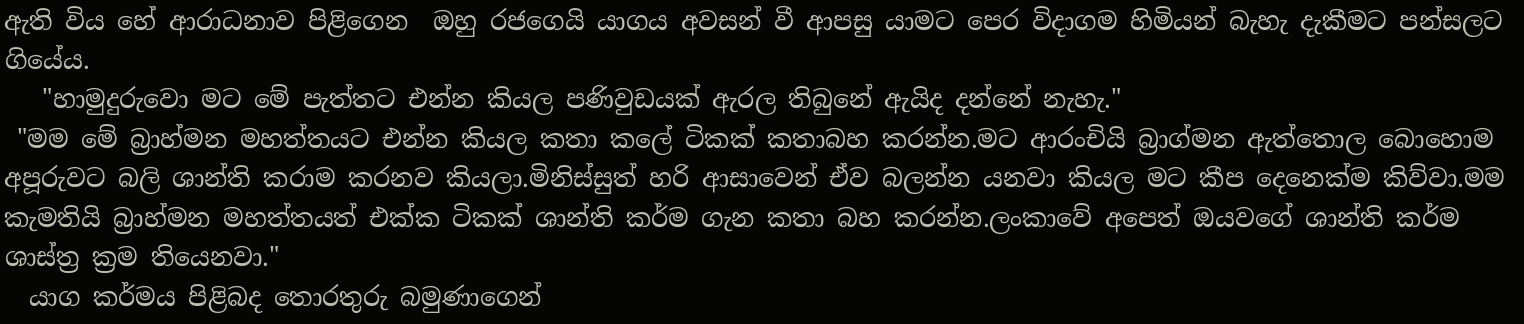ඇති විය හේ ආරාධනාව පිළිගෙන  ඔහු රජගෙයි යාගය අවසන් වී ආපසු යාමට පෙර විදාගම හිමියන් බැහැ දැකීමට පන්සලට ගියේය.
   "හාමුදුරුවො මට මේ පැත්තට එන්න කියල පණිවුඩයක් ඇරල තිබුනේ ඇයිද දන්නේ නැහැ."
 "මම මේ බ්‍රාහ්මන මහත්තයට එන්න කියල කතා කලේ ටිකක් කතාබහ කරන්න.මට ආරංචියි බ්‍රාග්මන ඇත්තොල බොහොම අපූරුවට බලි ශාන්ති කරාම කරනව කියලා.මිනිස්සුත් හරි ආසාවෙන් ඒව බලන්න යනවා කියල මට කීප දෙනෙක්ම කිව්වා.මම කැමතියි බ්‍රාහ්මන මහත්තයත් එක්ක ටිකක් ශාන්ති කර්ම ගැන කතා බහ කරන්න.ලංකාවේ අපෙත් ඔයවගේ ශාන්ති කර්ම ශාස්ත්‍ර ක්‍රම තියෙනවා."
  යාග කර්මය පිළිබද තොරතුරු බමුණාගෙන්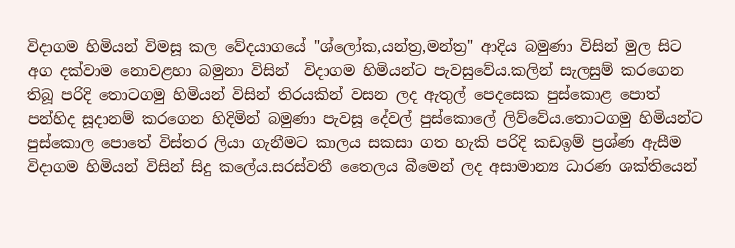විදාගම හිමියන් විමසූ කල වේදයාගයේ "ශ්ලෝක,යන්ත්‍ර,මන්ත්‍ර" ආදිය බමුණා විසින් මුල සිට අග දක්වාම නොවළහා බමුනා විසින්  විදාගම හිමියන්ට පැවසුවේය.කලින් සැලසුම් කරගෙන තිබූ පරිදි තොටගමු හිමියන් විසින් තිරයකින් වසන ලද ඇතුල් පෙදසෙක පුස්කොළ පොත් පන්හිද සූදානම් කරගෙන හිදිමින් බමුණා පැවසූ දේවල් පුස්කොලේ ලිව්වේය.තොටගමු හිමියන්ට පුස්කොල පොතේ විස්තර ලියා ගැනීමට කාලය සකසා ගත හැකි පරිදි කඩඉම් ප්‍රශ්ණ ඇසීම විදාගම හිමියන් විසින් සිදු කලේය.සරස්වතී තෛලය බීමෙන් ලද අසාමාන්‍ය ධාරණ ශක්තියෙන්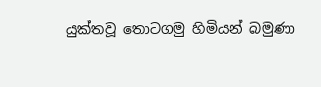යුක්තවූ තොටගමු හිමියන් බමුණා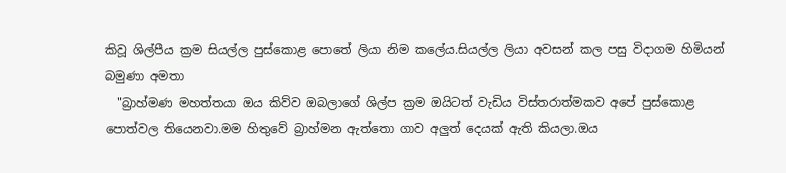කිවූ ශිල්පීය ක්‍රම සියල්ල පුස්කොළ පොතේ ලියා නිම කලේය.සියල්ල ලියා අවසන් කල පසු විදාගම හිමියන් බමුණා අමතා
  "බ්‍රාහ්මණ මහත්තයා ඔය කිව්ව ඔබලාගේ ශිල්ප ක්‍රම ඔයිටත් වැඩිය විස්තරාත්මකව අපේ පුස්කොළ පොත්වල තියෙනවා.මම හිතුවේ බ්‍රාහ්මන ඇත්තො ගාව අලුත් දෙයක් ඇති කියලා.ඔය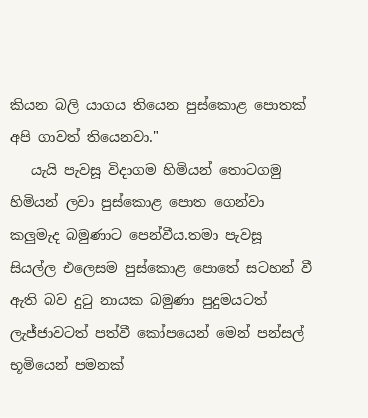කියන බලි යාගය තියෙන පුස්කොළ පොතක් අපි ගාවත් තියෙනවා."
   යැයි පැවසූ විදාගම හිමියන් තොටගමු හිමියන් ලවා පුස්කොළ පොත ගෙන්වා කලුමැද බමුණාට පෙන්වීය.තමා පැවසූ සියල්ල එලෙසම පුස්කොළ පොතේ සටහන් වී ඇති බව දුටු නායක බමුණා පුදුමයටත් ලැජ්ජාවටත් පත්වී කෝපයෙන් මෙන් පන්සල් භූමියෙන් පමනක්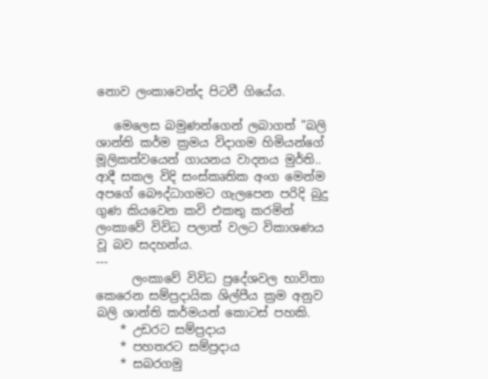නොව ලංකාවෙන්ද පිටවී ගියේය.

   මෙලෙස බමුණන්ගෙන් ලබාගත් "බලි ශාන්ති කර්ම ක්‍රමය විදාගම හිමියන්ගේ මූලිකත්වයෙන් ගායනය වාදනය මුර්ති.. ආදී සකල විදි සංස්කෘතික අංග මෙන්ම අපගේ බෞද්ධාගමට ගැලපෙන පරිදි බුදු ගුණ කියවෙන කවි එකතු කරමින් ලංකාවේ විවිධ පලාත් වලට විකාශණය වූ බව සදහන්ය.
---
      ලංකාවේ විවිධ ප්‍රදේශවල භාවිතා කෙරෙන සම්ප්‍රදායික ශිල්පීය ක්‍රම අනුව බලි ශාන්ති කර්මයන් කොටස් පහකි.
    * උඩරට සම්ප්‍රදාය
    * පහතරට සම්ප්‍රදාය
    * සබරගමු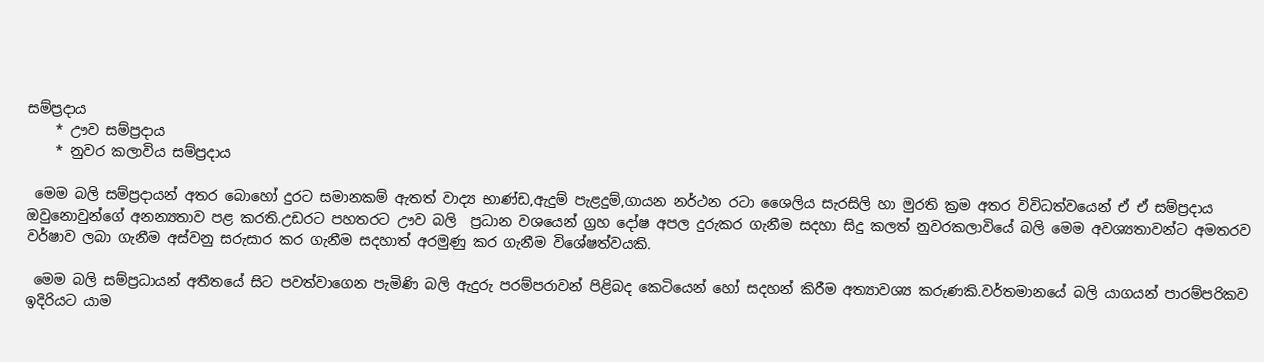සම්ප්‍රදාය
    * ඌව සම්ප්‍රදාය
    * නුවර කලාවිය සම්ප්‍රදාය

 මෙම බලි සම්ප්‍රදායන් අතර බොහෝ දුරට සමානකම් ඇතත් වාද්‍ය භාණ්ඩ,ඇදුම් පැළදුම්,ගායන නර්ථන රටා ශෛලිය සැරසිලි හා මුරති ක්‍රම අතර විවිධත්වයෙන් ඒ ඒ සම්ප්‍රදාය ඔවුනොවුන්ගේ අනන්‍යතාව පළ කරති.උඩරට පහතරට ඌව බලි  ප්‍රධාන වශයෙන් ග්‍රහ දෝෂ අපල දුරුකර ගැනීම සදහා සිදු කලත් නුවරකලාවියේ බලි මෙම අවශ්‍යතාවන්ට අමතරව වර්ෂාව ලබා ගැනීම අස්වනු සරුසාර කර ගැනීම සදහාත් අරමුණු කර ගැනීම විශේෂත්වයකි.

 මෙම බලි සම්ප්‍රධායන් අතීතයේ සිට පවත්වාගෙන පැමිණි බලි ඇදුරු පරම්පරාවන් පිළිබද කෙටියෙන් හෝ සදහන් කිරීම අත්‍යාවශ්‍ය කරුණකි.වර්තමානයේ බලි යාගයන් පාරම්පරිකව ඉදිරියට යාම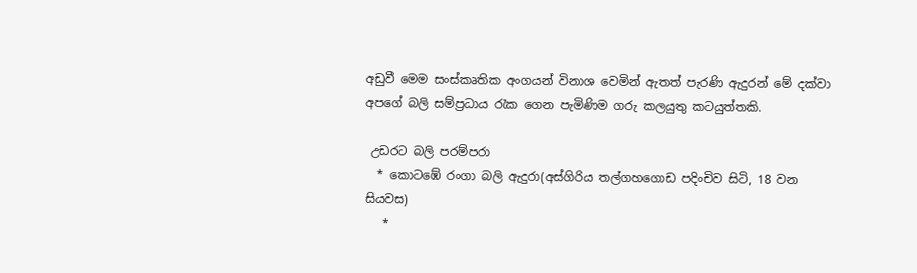අඩුවී මෙම සංස්කෘතික අංගයන් විනාශ වෙමින් ඇතත් පැරණි ඇදුරන් මේ දක්වා අපගේ බලි සම්ප්‍රධාය රැක ගෙන පැමිණිම ගරු කලයුතු කටයුත්තකි.

 උඩරට බලි පරම්පරා
  * කොටඹේ රංගා බලි ඇදුරා(අස්ගිරිය තල්ගහගොඩ පදිංචිව සිටි, 18 වන සියවස)
   *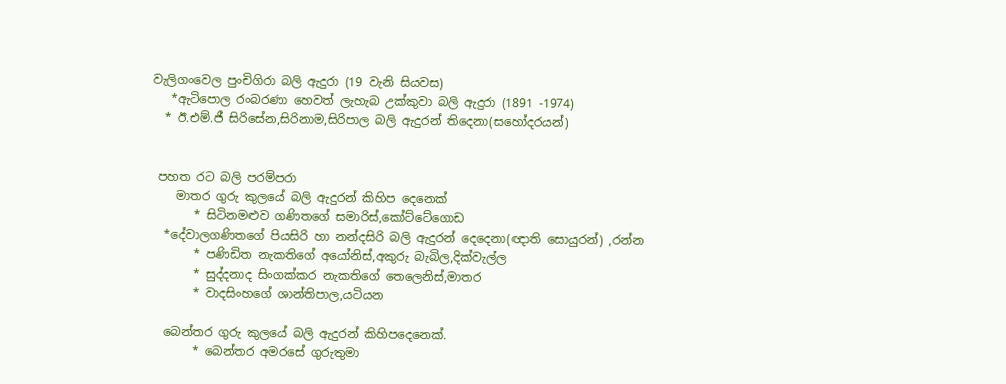වැලිගංවෙල පුංචිගිරා බලි ඇදුරා (19 වැනි සියවස)
   *ඇටිපොල රංබරණා හෙවත් ලැහැබ උක්කුවා බලි ඇදුරා (1891 -1974)
  * ඊ.එම්.ජී සිරිසේන,සිරිනාම,සිරිපාල බලි ඇදුරන් තිදෙනා(සහෝදරයන්)


 පහත රට බලි පරම්පරා
    මාතර ගුරු කුලයේ බලි ඇදුරන් කිහිප දෙනෙක්
       * සිටිනමළුව ගණිතගේ සමාරිස්,කෝට්ටේගොඩ
  *දේවාලගණිතගේ පියසිරි හා නන්දසිරි බලි ඇදුරන් දෙදෙනා(ඥාති සොයුරන්) ,රන්න
       * පණිඩිත නැකතිගේ අයෝනිස්,අකුරු බැබිල,දික්වැල්ල
       * සුද්දනාද සිංගක්කර නැකතිගේ තෙලෙනිස්,මාතර
       * වාදසිංහගේ ශාන්තිපාල,යටියන

  බෙන්තර ගුරු කුලයේ බලි ඇදුරන් කිහිපදෙනෙක්.
       * බෙන්තර අමරසේ ගුරුතුමා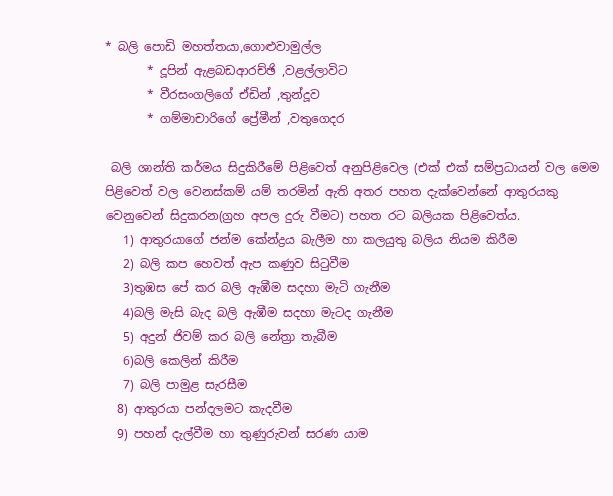* බලි පොඩි මහත්තයා,ගොළුවාමුල්ල
       * දූපින් ඇළබඩආරච්ඡි ,වළල්ලාවිට
       * වීරසංගලිගේ ඒඩින් ,තුන්දූව
       * ගම්මාචාරිගේ ප්‍රේමීන් ,වතුගෙදර

 බලි ශාන්ති කර්මය සිදුකිරීමේ පිළිවෙත් අනුපිළිවෙල (එක් එක් සම්ප්‍රධායන් වල මෙම පිළිවෙත් වල වෙනස්කම් යම් තරමින් ඇති අතර පහත දැක්වෙන්නේ ආතුරයකු වෙනුවෙන් සිදුකරන(ග්‍රහ අපල දුරු වීමට) පහත රට බලියක පිළිවෙත්ය.
   1) ආතුරයාගේ ජන්ම කේන්ද්‍රය බැලීම හා කලයුතු බලිය නියම කිරීම
   2) බලි කප හෙවත් ඇප කණුව සිටුවීම
   3)තුඹස පේ කර බලි ඇඹීම සදහා මැටි ගැනීම
   4)බලි මැසි බැද බලි ඇඹීම සදහා මැටද ගැනීම
   5) අදුන් ජිවම් කර බලි නේත්‍රා තැබීම
   6)බලි කෙලින් කිරීම
   7) බලි පාමුළ සැරසීම
  8) ආතුරයා පන්දලමට කැදවීම
  9) පහන් දැල්වීම හා තුණුරුවන් සරණ යාම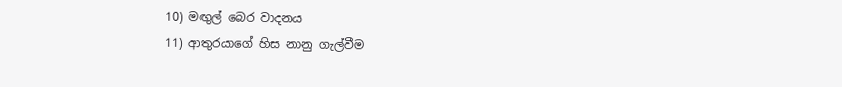10) මඟුල් බෙර වාදනය
11) ආතුරයාගේ හිස නානු ගැල්වීම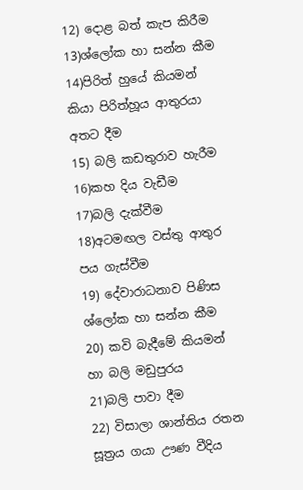12) දොළ බත් කැප කිරීම
13)ශ්ලෝක හා සන්න කීම
14)පිරිත් හුයේ කියමන් කියා පිරිත්හූය ආතුරයා අතට දීම
15) බලි කඩතුරාව හැරීම
16)කහ දිය වැඩීම
17)බලි දැක්වීම
18)අටමඟල වස්තු ආතුර පය ගැස්වීම
19) දේවාරාධනාව පිණිස ශ්ලෝක හා සන්න කීම
20) කවි බැදීමේ කියමන් හා බලි මඩුපුරය
21)බලි පාවා දීම
22) විසාලා ශාන්තිය රතන සූත්‍රය ගයා ඌණ වීදිය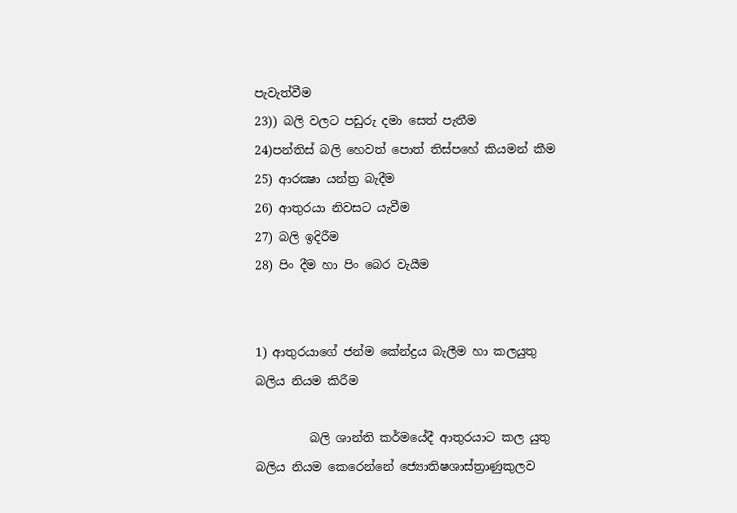පැවැත්වීම
23)) බලි වලට පඩුරු දමා සෙත් පැතීම
24)පන්තිස් බලි හෙවත් පොත් තිස්පහේ කියමන් කීම
25) ආරක්‍ෂා යන්ත්‍ර බැදීම
26) ආතුරයා නිවසට යැවීම
27) බලි ඉදිරීම
28) පිං දීම හා පිං බෙර වැයීම


1) ආතුරයාගේ ජන්ම කේන්ද්‍රය බැලීම හා කලයුතු බලිය නියම කිරීම

         බලි ශාන්ති කර්මයේදී ආතුරයාට කල යුතු බලිය නියම කෙරෙන්නේ ජ්‍යොතිෂශාස්ත්‍රාණුකුලව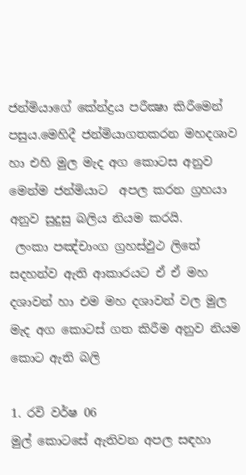ජන්මියාගේ කේන්ද්‍රය පරීක්‍ෂා කිරීමෙන් පසුය.මෙහිදී ජන්මියාගතකරන මහදශාව හා එහි මුල මැද අග කොටස අනුව මෙන්ම ජන්මියාට  අපල කරන ග්‍රහයා අනුව සුදුසු බලිය නියම කරයි.
 ලංකා පඤ්චාංග ග්‍රහස්ඵුථ ලිතේ සදහන්ව ඇති ආකාරයට ඒ ඒ මහ දශාවන් හා එම මහ දශාවන් වල මුල මැද අග කොටස් ගත කිරීම අනුව නියම කොට ඇති බලි

1. රවි වර්ෂ 06
මුල් කොටසේ ඇතිවන අපල සඳහා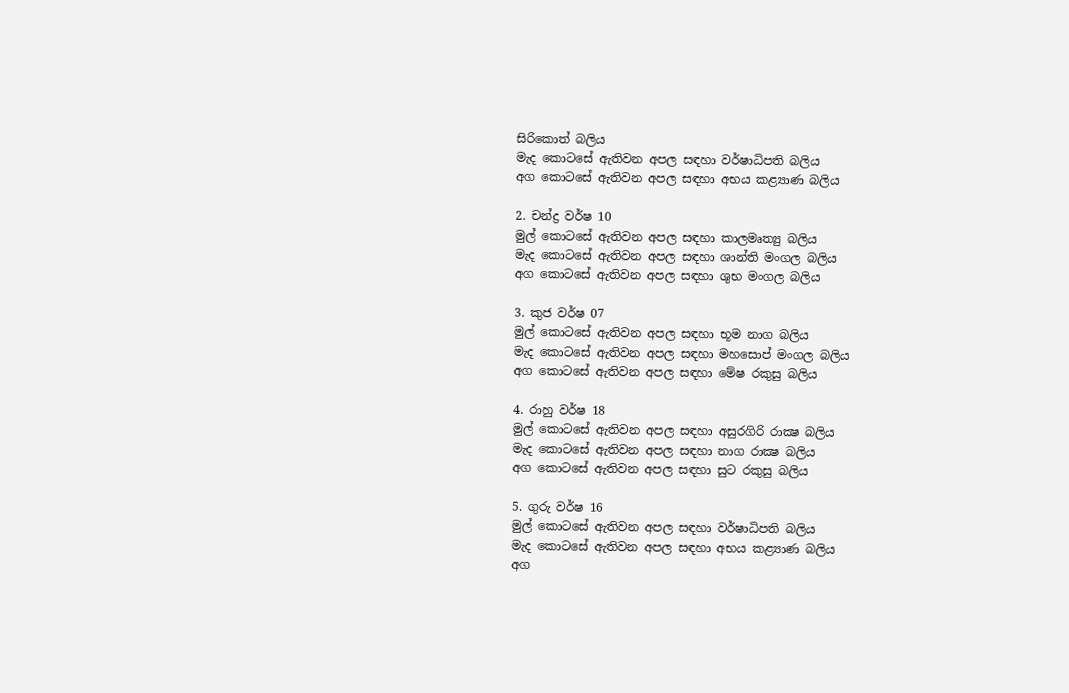සිරිකොත් බලිය
මැද කොටසේ ඇතිවන අපල සඳහා වර්ෂාධිපති බලිය
අග කොටසේ ඇතිවන අපල සඳහා අභය කළ්‍යාණ බලිය

2. චන්ද්‍ර වර්ෂ 10
මුල් කොටසේ ඇතිවන අපල සඳහා කාලමෘත්‍යු බලිය
මැද කොටසේ ඇතිවන අපල සඳහා ශාන්ති මංගල බලිය
අග කොටසේ ඇතිවන අපල සඳහා ශුභ මංගල බලිය

3. කුජ වර්ෂ 07
මුල් කොටසේ ඇතිවන අපල සඳහා භූම නාග බලිය
මැද කොටසේ ඇතිවන අපල සඳහා මහසොප් මංගල බලිය
අග කොටසේ ඇතිවන අපල සඳහා මේෂ රකුසු බලිය

4. රාහු වර්ෂ 18
මුල් කොටසේ ඇතිවන අපල සඳහා අසුරගිරි රාක්‍ෂ බලිය
මැද කොටසේ ඇතිවන අපල සඳහා නාග රාක්‍ෂ බලිය
අග කොටසේ ඇතිවන අපල සඳහා සුට රකුසු බලිය

5. ගුරු වර්ෂ 16
මුල් කොටසේ ඇතිවන අපල සඳහා වර්ෂාධිපති බලිය
මැද කොටසේ ඇතිවන අපල සඳහා අභය කළ්‍යාණ බලිය
අග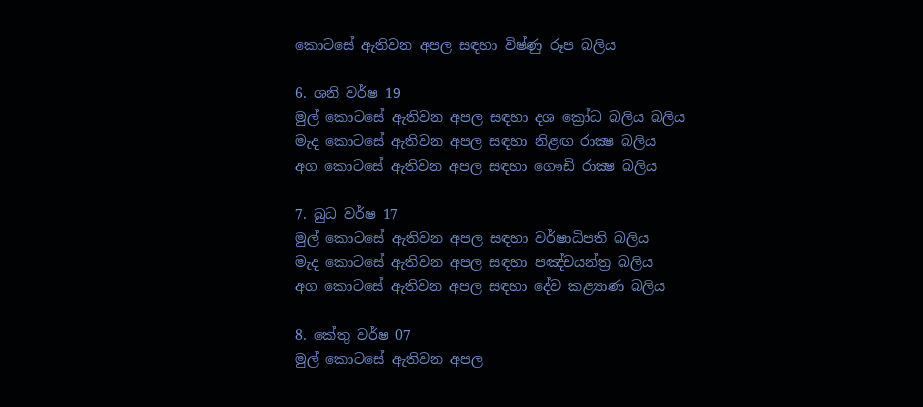කොටසේ ඇතිවන අපල සඳහා විෂ්ණු රූප බලිය

6. ශනි වර්ෂ 19
මුල් කොටසේ ඇතිවන අපල සඳහා දශ ක්‍රෝධ බලිය බලිය
මැද කොටසේ ඇතිවන අපල සඳහා නිළඟ රාක්‍ෂ බලිය
අග කොටසේ ඇතිවන අපල සඳහා ගෞඩි රාක්‍ෂ බලිය

7. බුධ වර්ෂ 17
මුල් කොටසේ ඇතිවන අපල සඳහා වර්ෂාධිපති බලිය
මැද කොටසේ ඇතිවන අපල සඳහා පඤ්චයන්ත්‍ර බලිය
අග කොටසේ ඇතිවන අපල සඳහා දේව කළ්‍යාණ බලිය

8. කේතු වර්ෂ 07
මුල් කොටසේ ඇතිවන අපල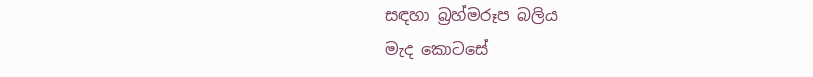සඳහා බ්‍රහ්මරූප බලිය
මැද කොටසේ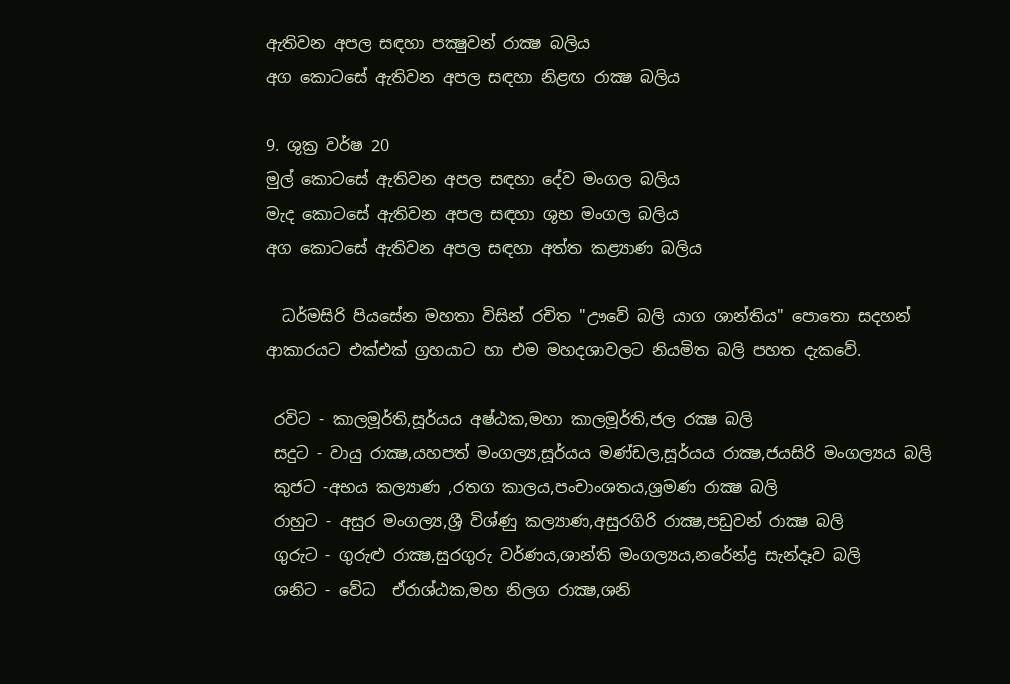ඇතිවන අපල සඳහා පක්‍ෂුවන් රාක්‍ෂ බලිය
අග කොටසේ ඇතිවන අපල සඳහා නිළඟ රාක්‍ෂ බලිය

9. ශුක්‍ර වර්ෂ 20
මුල් කොටසේ ඇතිවන අපල සඳහා දේව මංගල බලිය
මැද කොටසේ ඇතිවන අපල සඳහා ශුභ මංගල බලිය
අග කොටසේ ඇතිවන අපල සඳහා අත්ත කළ්‍යාණ බලිය

  ධර්මසිරි පියසේන මහතා විසින් රචිත "ඌවේ බලි යාග ශාන්තිය" පොතො සදහන් ආකාරයට එක්එක් ග්‍රහයාට හා එම මහදශාවලට නියමිත බලි පහත දැකවේ.

 රවිට - කාලමූර්ති,සූර්යය අෂ්ඨක,මහා කාලමූර්ති,ජල රක්‍ෂ බලි
 සදුට - වායු රාක්‍ෂ,යහපත් මංගල්‍ය,සූර්යය මණ්ඩල,සූර්යය රාක්‍ෂ,ජයසිරි මංගල්‍යය බලි
 කුජට -අභය කල්‍යාණ ,රතග කාලය,පංචාංශතය,ශ්‍රමණ රාක්‍ෂ බලි
 රාහුට - අසුර මංගල්‍ය,ශ්‍රී විශ්ණු කල්‍යාණ,අසුරගිරි රාක්‍ෂ,පඩුවන් රාක්‍ෂ බලි
 ගුරුට - ගුරුළු රාක්‍ෂ,සුරගුරු වර්ණය,ශාන්ති මංගල්‍යය,නරේන්ද්‍ර සැන්දෑව බලි
 ශනිට - වේධ  ඒරාශ්ඨක,මහ නිලග රාක්‍ෂ,ශනි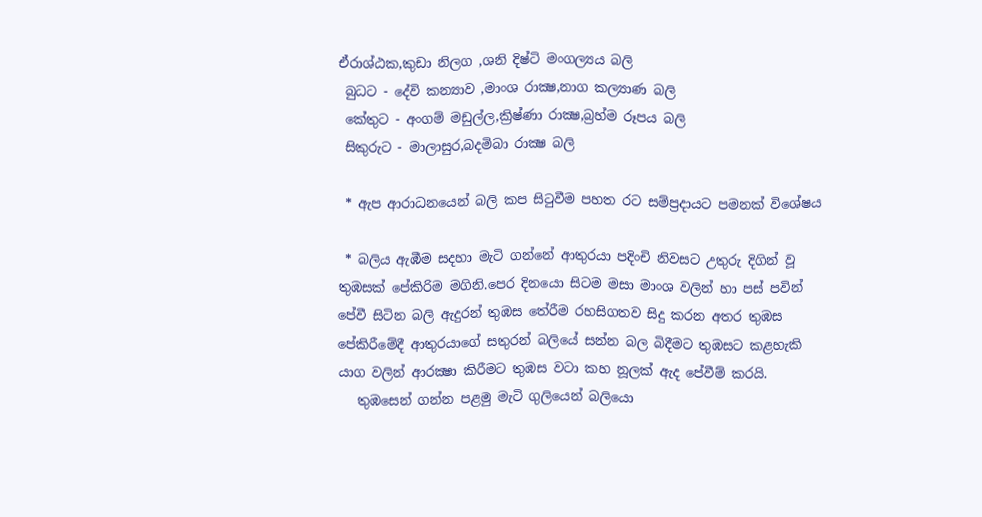ඒරාශ්ඨක,කුඩා නිලග ,ශනි දිෂ්ටි මංගල්‍යය බලි
 බුධට - දේවි කන්‍යාව ,මාංශ රාක්‍ෂ,නාග කල්‍යාණ බලි
 කේතුට - අංගම් මඩුල්ල,ක්‍රිෂ්ණා රාක්‍ෂ,බ්‍රහ්ම රූපය බලි
 සිකුරුට - මාලාසුර,බදමිබා රාක්‍ෂ බලි

 * ඇප ආරාධනයෙන් බලි කප සිටුවීම පහත රට සම්ප්‍රදායට පමනක් විශේෂය

 * බලිය ඇඹීම සදහා මැටි ගන්නේ ආතුරයා පදිංචි නිවසට උතුරු දිගින් වූ තුඹසක් පේකිරිම මගිනි.පෙර දිනයො සිටම මසා මාංශ වලින් හා පස් පවින් පේවී සිටින බලි ඇදුරන් තුඹස තේරීම රහසිගතව සිදු කරන අතර තුඹස පේකිරීමේදී ආතුරයාගේ සතුරන් බලියේ සන්න බල බිදීමට තුඹසට කළහැකි යාග වලින් ආරක්‍ෂා කිරීමට තුඹස වටා කහ නූලක් ඇද පේවීම් කරයි.
   තුඹසෙන් ගන්න පළමු මැටි ගුලියෙන් බලියො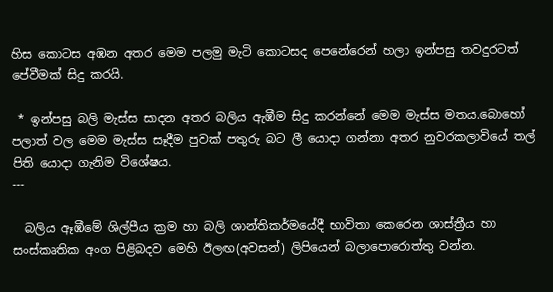හිස කොටස අඹන අතර මෙම පලමු මැටි කොටසද පෙනේරෙන් හලා ඉන්පසු තවදුරටත් පේවීමක් සිදු කරයි.

 * ඉන්පසු බලි මැස්ස සාදන අතර බලිය ඇඹීම සිදු කරන්නේ මෙම මැස්ස මතය.බොහෝ පලාත් වල මෙම මැස්ස සෑදීම පුවක් පතුරු බට ලී යොදා ගන්නා අතර නුවරකලාවියේ තල් පිති යොදා ගැනිම විශේෂය.
---

  බලිය ඈඹීමේ ශිල්පීය ක්‍රම හා බලි ශාන්තිකර්මයේදී භාවිතා කෙරෙන ශාස්ත්‍රීය හා සංස්කෘතික අංග පිළිබදව මෙහි ඊලඟ(අවසන්) ලිපියෙන් බලාපොරොත්තු වන්න.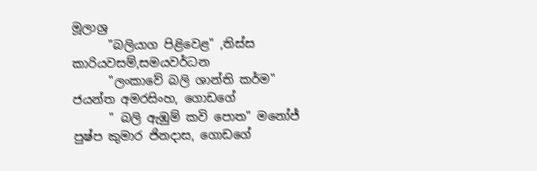මූලාශ්‍ර
      "බලියාග පිළිවෙළ" ,තිස්ස කාරියවසම්,සමයවර්ධන
      "ලංකාවේ බලි ශාන්ති කර්ම" ජයන්ත අමරසිංහ, ගොඩගේ
      " බලි ඇඹුම් කවි පොත" මනෝජ් පුෂ්ප කුමාර ජිනදාස, ගොඩගේ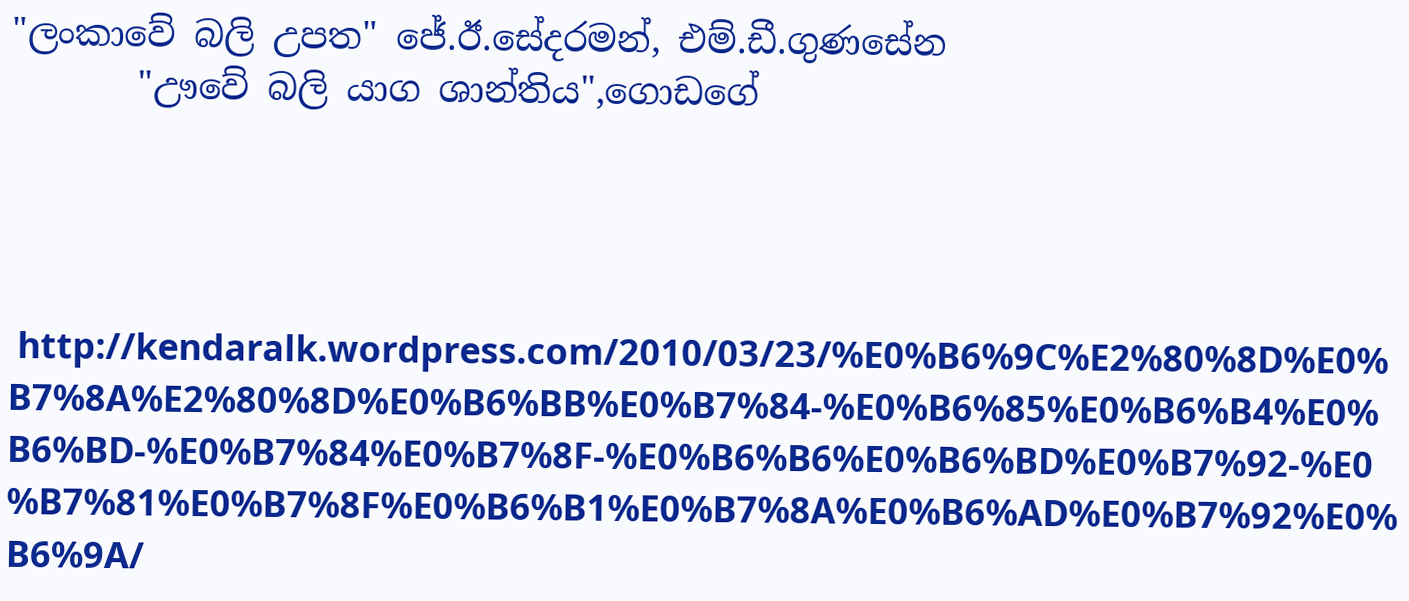"ලංකාවේ බලි උපත" ජේ.ඊ.සේදරමන්, එම්.ඩී.ගුණසේන
       "ඌවේ බලි යාග ශාන්තිය",ගොඩගේ




 http://kendaralk.wordpress.com/2010/03/23/%E0%B6%9C%E2%80%8D%E0%B7%8A%E2%80%8D%E0%B6%BB%E0%B7%84-%E0%B6%85%E0%B6%B4%E0%B6%BD-%E0%B7%84%E0%B7%8F-%E0%B6%B6%E0%B6%BD%E0%B7%92-%E0%B7%81%E0%B7%8F%E0%B6%B1%E0%B7%8A%E0%B6%AD%E0%B7%92%E0%B6%9A/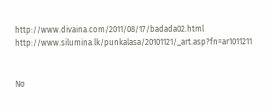http://www.divaina.com/2011/08/17/badada02.html
http://www.silumina.lk/punkalasa/20101121/_art.asp?fn=ar1011211


No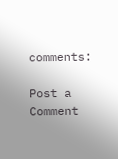comments:

Post a Comment